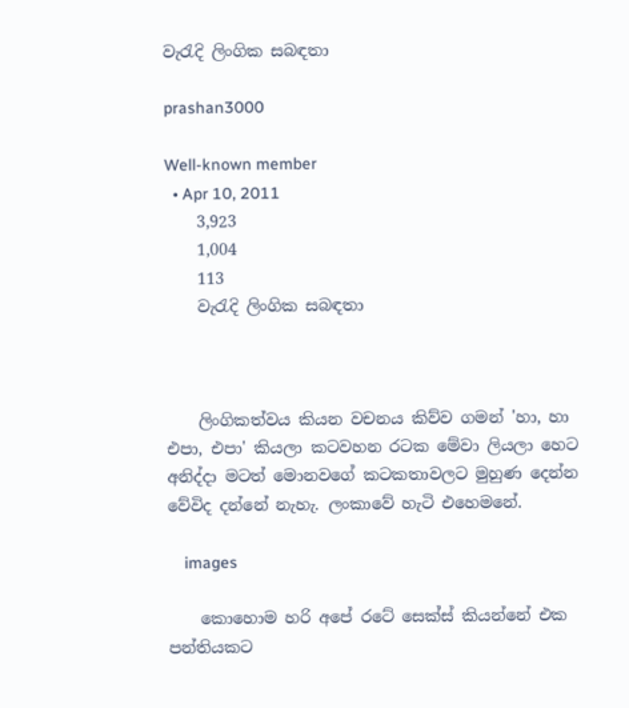වැරැදි ලිංගික සබඳතා

prashan3000

Well-known member
  • Apr 10, 2011
    3,923
    1,004
    113
    වැරැදි ලිංගික සබඳතා



    ලිංගිකත්වය කියන වචනය කිව්ව ගමන් 'හා, හා එපා, එපා' කියලා කටවහන රටක මේවා ලියලා හෙට අනිද්දා මටත් මොනවගේ කටකතාවලට මුහුණ දෙන්න වේවිද දන්නේ නැහැ. ලංකාවේ හැටි එහෙමනේ.

    images

    කොහොම හරි අපේ රටේ සෙක්ස් කියන්නේ එක පන්තියකට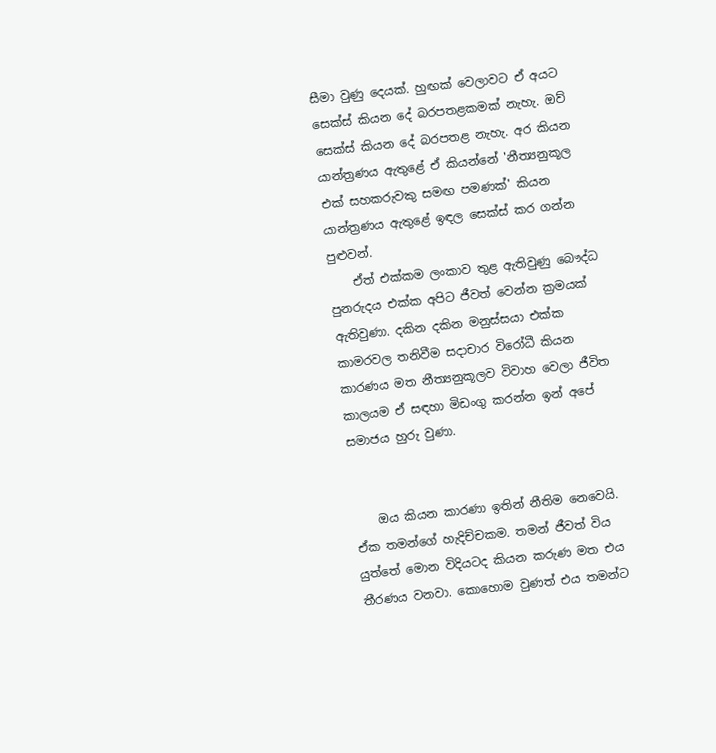සීමා වුණු දෙයක්. හුඟක් වෙලාවට ඒ අයට සෙක්ස් කියන දේ බරපතළකමක් නැහැ. ඔව් සෙක්ස් කියන දේ බරපතළ නැහැ. අර කියන යාන්ත්‍රණය ඇතුළේ ඒ කියන්නේ 'නීත්‍යනුකූල එක් සහකරුවකු සමඟ පමණක්' කියන යාන්ත්‍රණය ඇතුළේ ඉඳල සෙක්ස් කර ගන්න පුළුවන්.
    ඒත් එක්කම ලංකාව තුළ ඇතිවුණු බෞද්ධ පුනරුදය එක්ක අපිට ජීවත් වෙන්න ක්‍රමයක් ඇතිවුණා. දකින දකින මනුස්සයා එක්ක කාමරවල තනිවීම සදාචාර විරෝධී කියන කාරණය මත නීත්‍යනුකූලව විවාහ වෙලා ජීවිත කාලයම ඒ සඳහා මිඩංගු කරන්න ඉන් අපේ සමාජය හුරු වුණා.


    ඔය කියන කාරණා ඉතින් නීතිම නෙවෙයි. ඒක තමන්ගේ හැදිච්චකම. තමන් ජීවත් විය යුත්තේ මොන විදියටද කියන කරුණ මත එය තීරණය වනවා. කොහොම වුණත් එය තමන්ට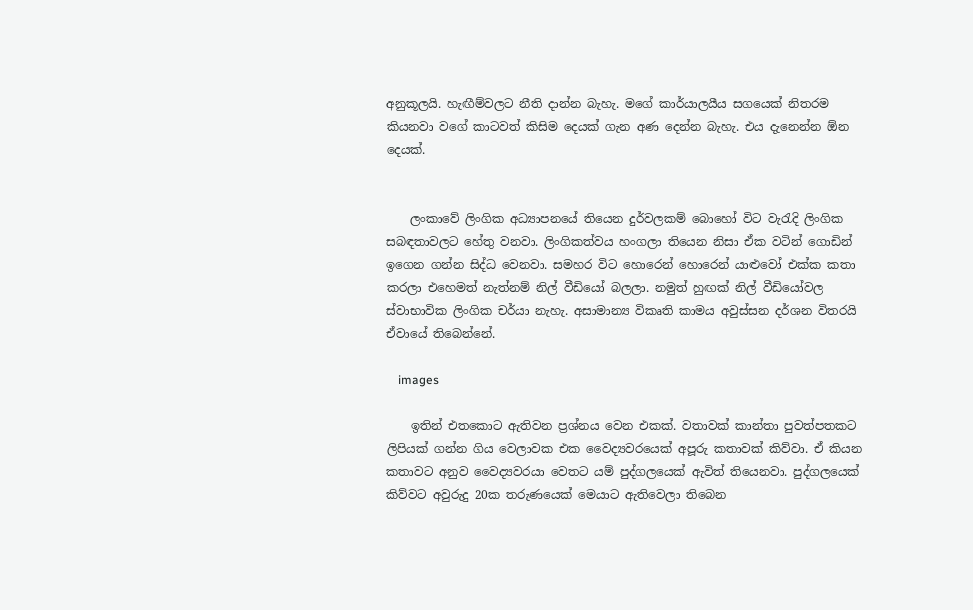අනුකූලයි. හැඟීම්වලට නීති දාන්න බැහැ. මගේ කාර්යාලයීය සගයෙක් නිතරම කියනවා වගේ කාටවත් කිසිම දෙයක් ගැන අණ දෙන්න බැහැ. එය දැනෙන්න ඕන දෙයක්.


    ලංකාවේ ලිංගික අධ්‍යාපනයේ තියෙන දුර්වලකම් බොහෝ විට වැරැදි ලිංගික සබඳතාවලට හේතු වනවා. ලිංගිකත්වය හංගලා තියෙන නිසා ඒක වටින් ගොඩින් ඉගෙන ගන්න සිද්ධ වෙනවා. සමහර විට හොරෙන් හොරෙන් යාළුවෝ එක්ක කතා කරලා එහෙමත් නැත්නම් නිල් වීඩියෝ බලලා. නමුත් හුඟක් නිල් වීඩියෝවල ස්වාභාවික ලිංගික චර්යා නැහැ. අසාමාන්‍ය විකෘති කාමය අවුස්සන දර්ශන විතරයි ඒවායේ තිබෙන්නේ.

    images

    ඉතින් එතකොට ඇතිවන ප්‍රශ්නය වෙන එකක්. වතාවක් කාන්තා පුවත්පතකට ලිපියක් ගන්න ගිය වෙලාවක එක වෛද්‍යවරයෙක් අපූරු කතාවක් කිව්වා. ඒ කියන කතාවට අනුව වෛද්‍යවරයා වෙතට යම් පුද්ගලයෙක් ඇවිත් තියෙනවා. පුද්ගලයෙක් කිව්වට අවුරුදු 20ක තරුණයෙක් මෙයාට ඇතිවෙලා තිබෙන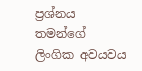ප්‍රශ්නය තමන්ගේ ලිංගික අවයවය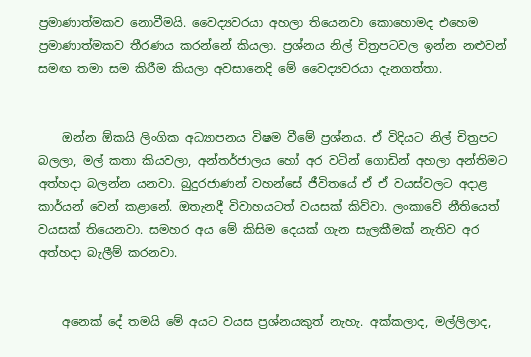ප්‍රමාණාත්මකව නොවීමයි. වෛද්‍යවරයා අහලා තියෙනවා කොහොමද එහෙම ප්‍රමාණාත්මකව තීරණය කරන්නේ කියලා. ප්‍රශ්නය නිල් චිත්‍රපටවල ඉන්න නළුවන් සමඟ තමා සම කිරීම කියලා අවසානෙදි මේ වෛද්‍යවරයා දැනගත්තා.


    ඔන්න ඕකයි ලිංගික අධ්‍යාපනය විෂම වීමේ ප්‍රශ්නය. ඒ විදියට නිල් චිත්‍රපට බලලා, මල් කතා කියවලා, අන්තර්ජාලය හෝ අර වටින් ගොඩින් අහලා අන්තිමට අත්හදා බලන්න යනවා. බුදුරජාණන් වහන්සේ ජීවිතයේ ඒ ඒ වයස්වලට අදාළ කාර්යන් වෙන් කළානේ. ඔතැනදී විවාහයටත් වයසක් කිව්වා. ලංකාවේ නීතියෙත් වයසක් තියෙනවා. සමහර අය මේ කිසිම දෙයක් ගැන සැලකීමක් නැතිව අර අත්හදා බැලීම් කරනවා.


    අනෙක් දේ තමයි මේ අයට වයස ප්‍රශ්නයකුත් නැහැ. අක්කලාද, මල්ලිලාද,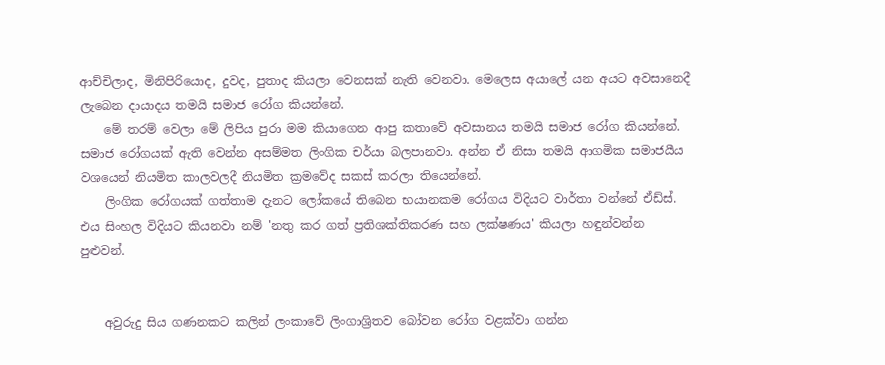ආච්චිලාද, මිනිපිරියොද, දුවද, පුතාද කියලා වෙනසක් නැති වෙනවා. මෙලෙස අයාලේ යන අයට අවසානෙදී ලැබෙන දායාදය තමයි සමාජ රෝග කියන්නේ.
    මේ තරම් වෙලා මේ ලිපිය පුරා මම කියාගෙන ආපු කතාවේ අවසානය තමයි සමාජ රෝග කියන්නේ. සමාජ රෝගයක් ඇති වෙන්න අසම්මත ලිංගික චර්යා බලපානවා. අන්න ඒ නිසා තමයි ආගමික සමාජයීය වශයෙන් නියමිත කාලවලදී නියමිත ක්‍රමවේද සකස් කරලා තියෙන්නේ.
    ලිංගික රෝගයක් ගත්තාම දැනට ලෝකයේ තිබෙන භයානකම රෝගය විදියට වාර්තා වන්නේ ඒඩ්ස්. එය සිංහල විදියට කියනවා නම් 'නතු කර ගත් ප්‍රතිශක්තිකරණ සහ ලක්ෂණය' කියලා හඳුන්වන්න පුළුවන්.


    අවුරුදු සිය ගණනකට කලින් ලංකාවේ ලිංගාශ්‍රිතව බෝවන රෝග වළක්වා ගන්න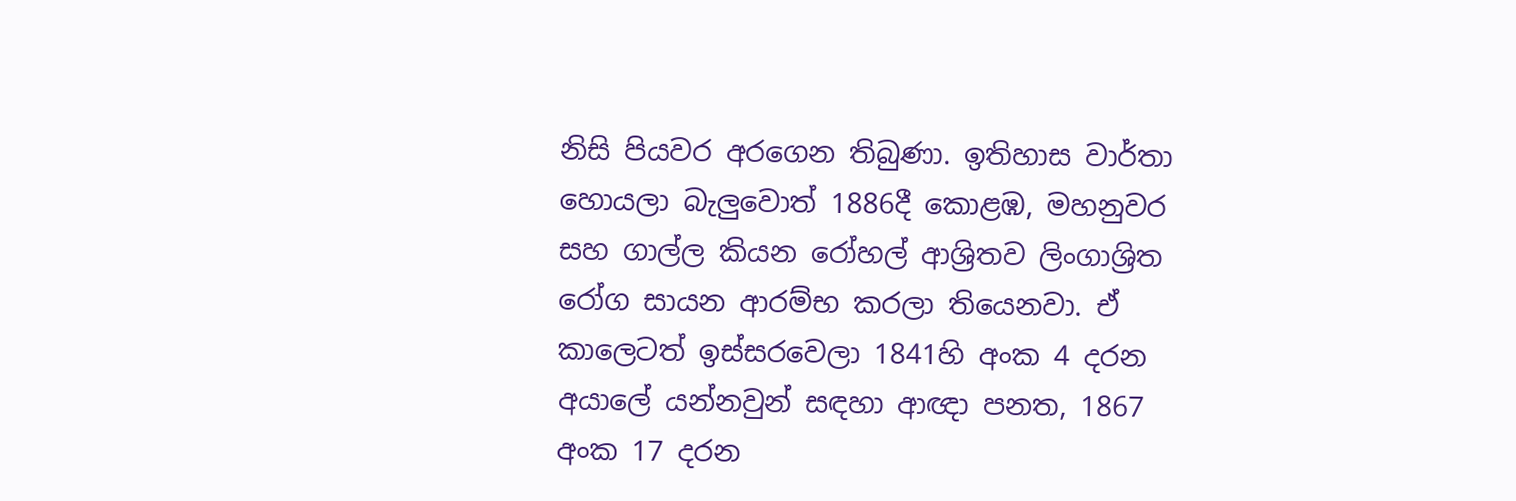නිසි පියවර අරගෙන තිබුණා. ඉතිහාස වාර්තා හොයලා බැලුවොත් 1886දී කොළඹ, මහනුවර සහ ගාල්ල කියන රෝහල් ආශ්‍රිතව ලිංගාශ්‍රිත රෝග සායන ආරම්භ කරලා තියෙනවා. ඒ කාලෙටත් ඉස්සරවෙලා 1841හි අංක 4 දරන අයාලේ යන්නවුන් සඳහා ආඥා පනත, 1867 අංක 17 දරන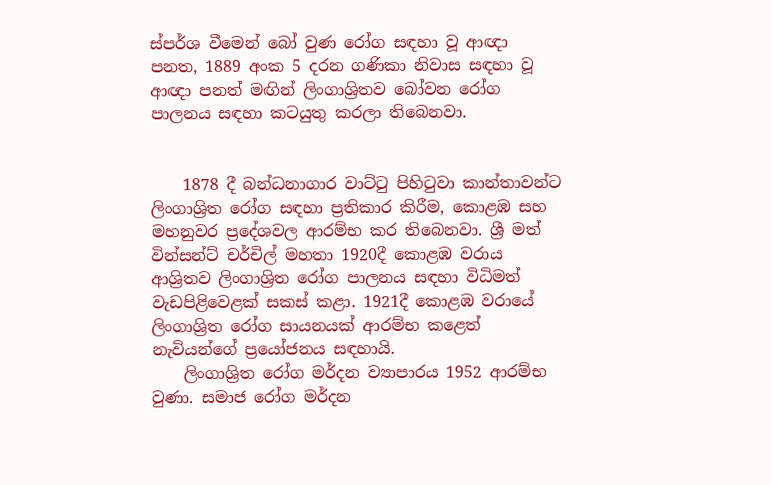ස්පර්ශ වීමෙන් බෝ වුණ රෝග සඳහා වූ ආඥා පනත, 1889 අංක 5 දරන ගණිකා නිවාස සඳහා වූ ආඥා පනත් මඟින් ලිංගාශ්‍රිතව බෝවන රෝග පාලනය සඳහා කටයුතු කරලා තිබෙනවා.


    1878 දී බන්ධනාගාර වාට්ටු පිහිටුවා කාන්තාවන්ට ලිංගාශ්‍රිත රෝග සඳහා ප්‍රතිකාර කිරීම, කොළඹ සහ මහනුවර ප්‍රදේශවල ආරම්භ කර තිබෙනවා. ශ්‍රී මත් වින්සන්ට් චර්චිල් මහතා 1920දී කොළඹ වරාය ආශ්‍රිතව ලිංගාශ්‍රිත රෝග පාලනය සඳහා විධිමත් වැඩපිළිවෙළක් සකස් කළා. 1921දී කොළඹ වරායේ ලිංගාශ්‍රිත රෝග සායනයක් ආරම්භ කළෙත් නැවියන්ගේ ප්‍රයෝජනය සඳහායි.
    ලිංගාශ්‍රිත රෝග මර්දන ව්‍යාපාරය 1952 ආරම්භ වුණා. සමාජ රෝග මර්දන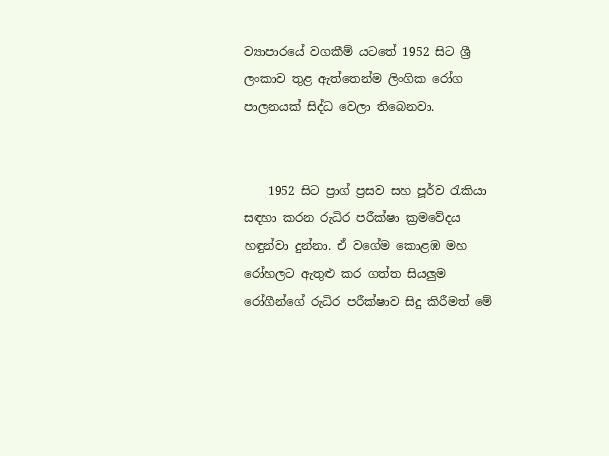ව්‍යාපාරයේ වගකීම් යටතේ 1952 සිට ශ්‍රී ලංකාව තුළ ඇත්තෙන්ම ලිංගික රෝග පාලනයක් සිද්ධ වෙලා තිබෙනවා.


    1952 සිට ප්‍රාග් ප්‍රසව සහ පූර්ව රැකියා සඳහා කරන රුධිර පරීක්ෂා ක්‍රමවේදය හඳුන්වා දුන්නා. ඒ වගේම කොළඹ මහ රෝහලට ඇතුළු කර ගත්ත සියලුම රෝගීන්ගේ රුධිර පරීක්ෂාව සිදු කිරීමත් මේ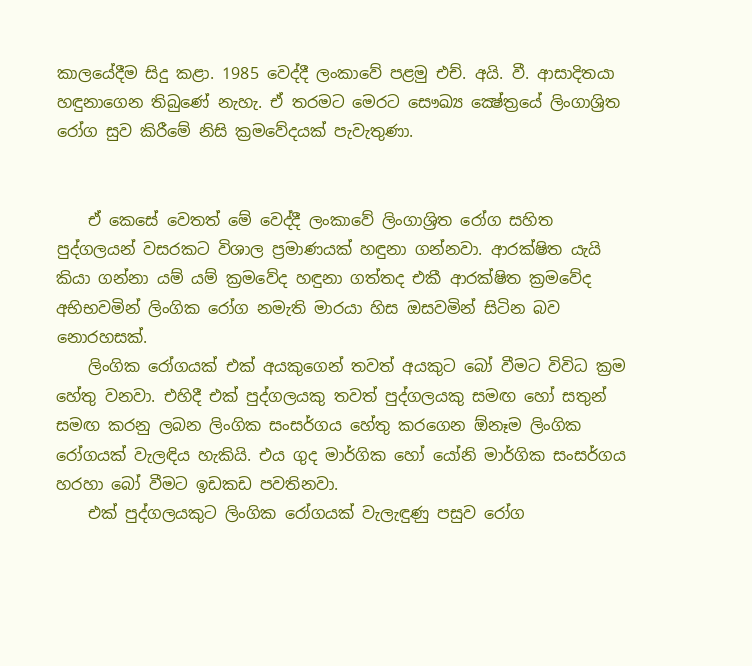කාලයේදීම සිදු කළා. 1985 වෙද්දී ලංකාවේ පළමු එච්. අයි. වී. ආසාදිතයා හඳුනාගෙන තිබුණේ නැහැ. ඒ තරමට මෙරට සෞඛ්‍ය ක්‍ෂේත්‍රයේ ලිංගාශ්‍රිත රෝග සුව කිරීමේ නිසි ක්‍රමවේදයක් පැවැතුණා.


    ඒ කෙසේ වෙතත් මේ වෙද්දී ලංකාවේ ලිංගාශ්‍රිත රෝග සහිත පුද්ගලයන් වසරකට විශාල ප්‍රමාණයක් හඳුනා ගන්නවා. ආරක්ෂිත යැයි කියා ගන්නා යම් යම් ක්‍රමවේද හඳුනා ගත්තද එකී ආරක්ෂිත ක්‍රමවේද අභිභවමින් ලිංගික රෝග නමැති මාරයා හිස ඔසවමින් සිටින බව නොරහසක්.
    ලිංගික රෝගයක් එක් අයකුගෙන් තවත් අයකුට බෝ වීමට විවිධ ක්‍රම හේතු වනවා. එහිදී එක් පුද්ගලයකු තවත් පුද්ගලයකු සමඟ හෝ සතුන් සමඟ කරනු ලබන ලිංගික සංසර්ගය හේතු කරගෙන ඕනෑම ලිංගික රෝගයක් වැලඳිය හැකියි. එය ගුද මාර්ගික හෝ යෝනි මාර්ගික සංසර්ගය හරහා බෝ වීමට ඉඩකඩ පවතිනවා.
    එක් පුද්ගලයකුට ලිංගික රෝගයක් වැලැඳුණු පසුව රෝග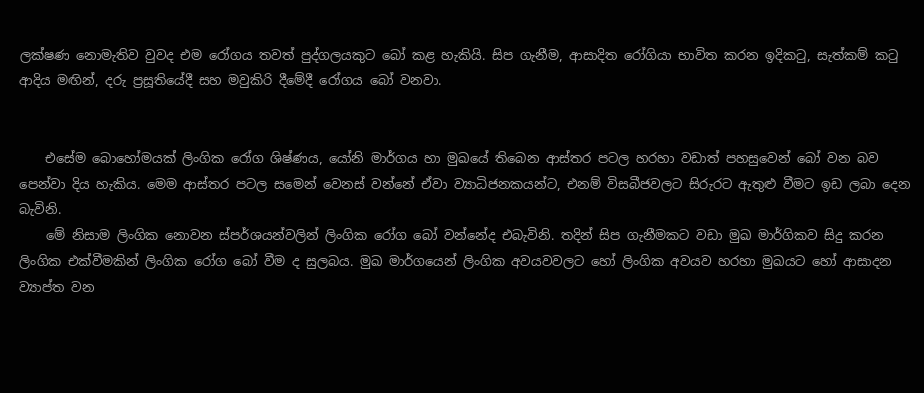ලක්ෂණ නොමැතිව වුවද එම රෝගය තවත් පුද්ගලයකුට බෝ කළ හැකියි. සිප ගැනීම, ආසාදිත රෝගියා භාවිත කරන ඉදිකටු, සැත්කම් කටු ආදිය මඟින්, දරු ප්‍රසූතියේදී සහ මවුකිරි දීමේදී රෝගය බෝ වනවා.


    එසේම බොහෝමයක් ලිංගික රෝග ශිෂ්ණය, යෝනි මාර්ගය හා මුඛයේ තිබෙන ආස්තර පටල හරහා වඩාත් පහසුවෙන් බෝ වන බව පෙන්වා දිය හැකිය. මෙම ආස්තර පටල සමෙන් වෙනස් වන්නේ ඒවා ව්‍යාධිජනකයන්ට, එනම් විසබීජවලට සිරුරට ඇතුළු වීමට ඉඩ ලබා දෙන බැවිනි.
    මේ නිසාම ලිංගික නොවන ස්පර්ශයන්වලින් ලිංගික රෝග බෝ වන්නේද එබැවිනි. තදින් සිප ගැනීමකට වඩා මුඛ මාර්ගිකව සිදු කරන ලිංගික එක්වීමකින් ලිංගික රෝග බෝ වීම ද සුලබය. මුඛ මාර්ගයෙන් ලිංගික අවයවවලට හෝ ලිංගික අවයව හරහා මුඛයට හෝ ආසාදන ව්‍යාප්ත වන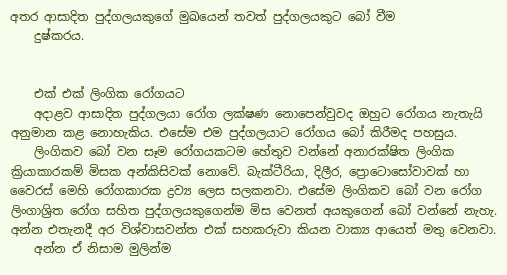අතර ආසාදිත පුද්ගලයකුගේ මුඛයෙන් තවත් පුද්ගලයකුට බෝ වීම
    දුෂ්කරය.


    එක් එක් ලිංගික රෝගයට
    අදාළව ආසාදිත පුද්ගලයා රෝග ලක්ෂණ නොපෙන්වුවද ඔහුට රෝගය නැතැයි අනුමාන කළ නොහැකිය. එසේම එම පුද්ගලයාට රෝගය බෝ කිරීමද පහසුය.
    ලිංගිකව බෝ වන සෑම රෝගයකටම හේතුව වන්නේ අනාරක්ෂිත ලිංගික ක්‍රියාකාරකම් මිසක අන්කිසිවක් නොවේ. බැක්ටීරියා, දිලීර, ප්‍රොටොසෝවාවක් හා වෛරස් මෙහි රෝගකාරක ද්‍රව්‍ය ලෙස සලකනවා. එසේම ලිංගිකව බෝ වන රෝග ලිංගාශ්‍රිත රෝග සහිත පුද්ගලයකුගෙන්ම මිස වෙනත් අයකුගෙන් බෝ වන්නේ නැහැ. අන්න එතැනදී අර විශ්වාසවන්ත එක් සහකරුවා කියන වාක්‍ය ආයෙත් මතු වෙනවා.
    අන්න ඒ නිසාම මුලින්ම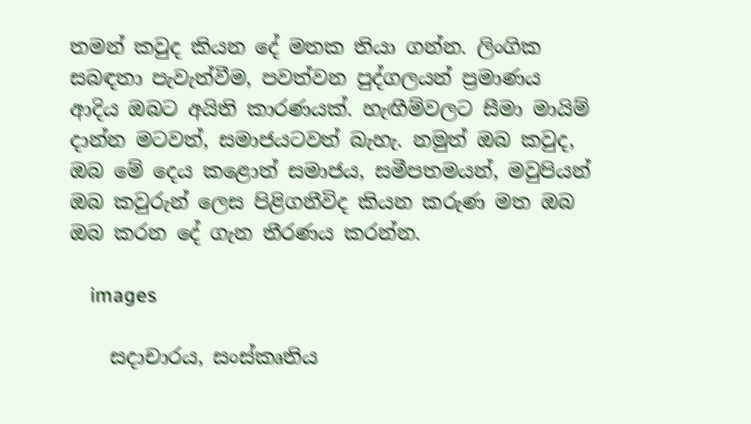තමන් කවුද කියන දේ මතක තියා ගන්න. ලිංගික සබඳතා පැවැත්වීම, පවත්වන පුද්ගලයන් ප්‍රමාණය ආදිය ඔබට අයිති කාරණයක්. හැඟීම්වලට සීමා මායිම් දාන්න මටවත්, සමාජයටවත් බැහැ. නමුත් ඔබ කවුද, ඔබ මේ දෙය කළොත් සමාජය, සමීපතමයන්, මවුපියන් ඔබ කවුරුන් ලෙස පිළිගනීවිද කියන කරුණ මත ඔබ ඔබ කරන දේ ගැන තීරණය කරන්න.

    images

    සදාචාරය, සංස්කෘතිය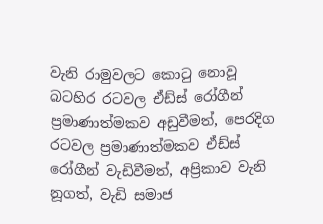වැනි රාමුවලට කොටු නොවූ බටහිර රටවල ඒඩ්ස් රෝගීන් ප්‍රමාණාත්මකව අඩුවීමත්, පෙරදිග රටවල ප්‍රමාණාත්මකව ඒඩ්ස් රෝගීන් වැඩිවීමත්, අප්‍රිකාව වැනි නූගත්, වැඩි සමාජ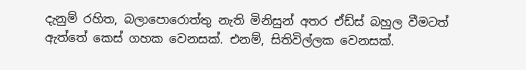දැනුම් රහිත, බලාපොරොත්තු නැති මිනිසුන් අතර ඒඩ්ස් බහුල වීමටත් ඇත්තේ කෙස් ගහක වෙනසක්. එනම්, සිතිවිල්ලක වෙනසක්.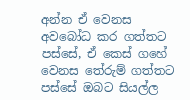අන්න ඒ වෙනස අවබෝධ කර ගත්තට පස්සේ, ඒ කෙස් ගහේ වෙනස තේරුම් ගත්තට පස්සේ ඔබට සියල්ල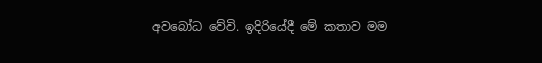අවබෝධ වේවි. ඉදිරියේදී මේ කතාව මම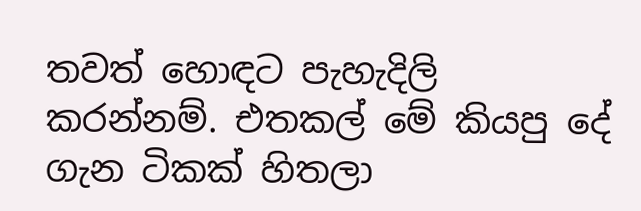තවත් හොඳට පැහැදිලි කරන්නම්. එතකල් මේ කියපු දේ ගැන ටිකක් හිතලා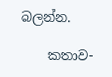බලන්න.

    කතාව-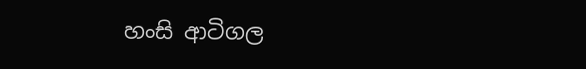හංසි ආටිගල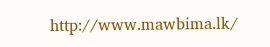http://www.mawbima.lk/